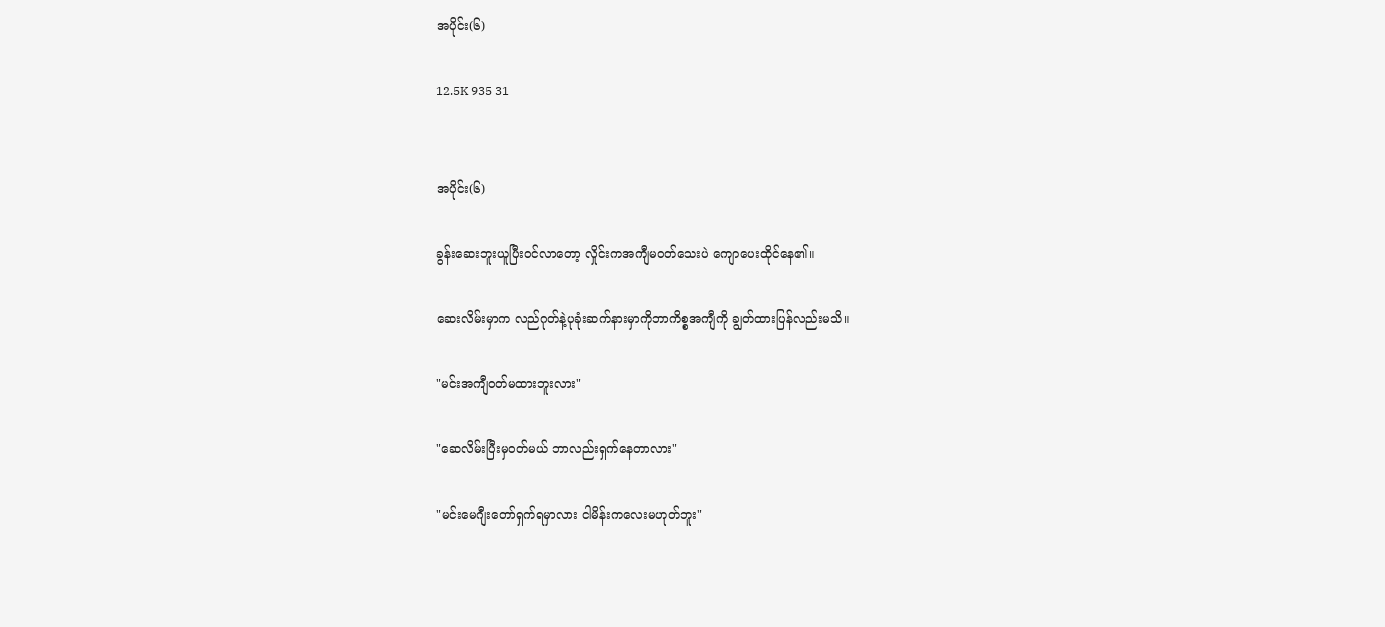အပိုင်း(၆)

12.5K 935 31


အပိုင်း(၆)

ခွန်းဆေးဘူးယူပြီးဝင်လာတော့ လှိုင်းကအကျီမဝတ်သေးပဲ ကျောပေးထိုင်နေ၏။

ဆေးလိမ်းမှာက လည်ဂုတ်နဲ့ပုခုံးဆက်နားမှာကိုဘာကိစ္စအကျီကို ချွတ်ထားပြန်လည်းမသိ။

"မင်းအကျီဝတ်မထားဘူးလား"

"ဆေလိမ်းပြီးမှဝတ်မယ် ဘာလည်းရှက်နေတာလား"

"မင်းမေဂျီးတော်ရှက်ရမှာလား ငါမိန်းကလေးမဟုတ်ဘူး"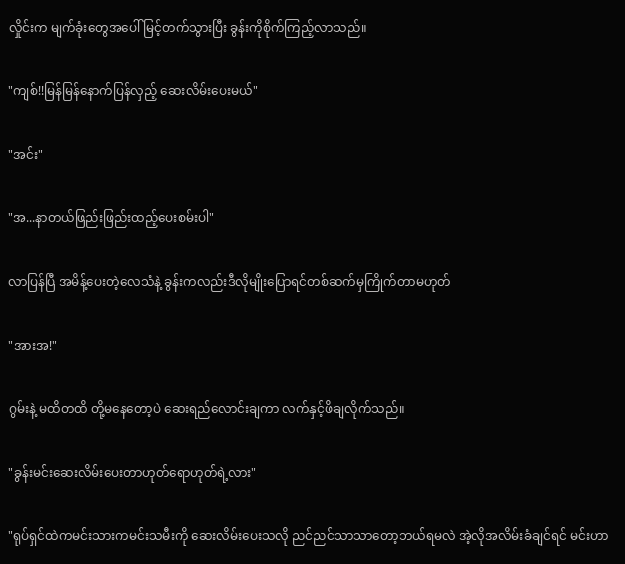လှိုင်းက မျက်ခုံးတွေအပေါ်မြင့်တက်သွားပြီး ခွန်းကိုစိုက်ကြည့်လာသည်။

"ကျစ်!!မြန်မြန်နောက်ပြန်လှည့် ဆေးလိမ်းပေးမယ်"

"အင်း"

"အ...နာတယ်ဖြည်းဖြည်းထည့်ပေးစမ်းပါ"

လာပြန်ပြီ အမိန့်ပေးတဲ့လေသံနဲ့ ခွန်းကလည်းဒီလိုမျိုးပြောရင်တစ်ဆက်မှကြိုက်တာမဟုတ်

"အားအ!"

ဂွမ်းနဲ့ မထိတထိ တို့မနေတော့ပဲ ဆေးရည်လောင်းချကာ လက်နှင့်ဖိချလိုက်သည်။

"ခွန်းမင်းဆေးလိမ်းပေးတာဟုတ်ရောဟုတ်ရဲ့လား"

"ရုပ်ရှင်ထဲကမင်းသားကမင်းသမီးကို ဆေးလိမ်းပေးသလို ညင်ညင်သာသာတော့ဘယ်ရမလဲ အဲ့လိုအလိမ်းခံချင်ရင် မင်းဟာ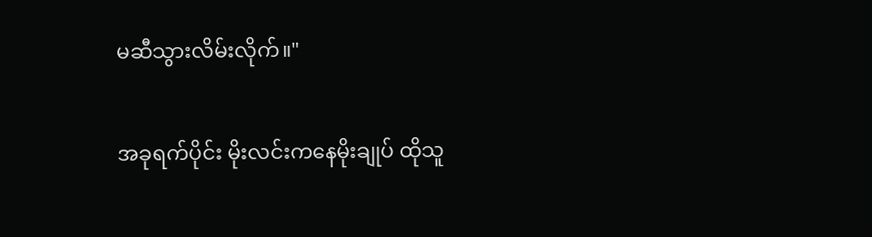မဆီသွားလိမ်းလိုက်။"

အခုရက်ပိုင်း မိုးလင်းကနေမိုးချုပ် ထိုသူ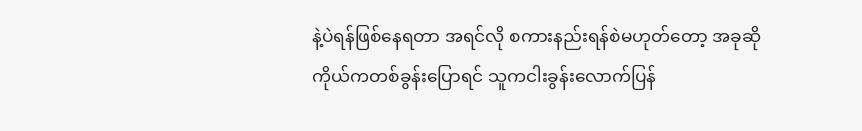နဲ့ပဲရန်ဖြစ်နေရတာ အရင်လို စကားနည်းရန်စဲမဟုတ်တော့ အခုဆိုကိုယ်ကတစ်ခွန်းပြောရင် သူကငါးခွန်းလောက်ပြန်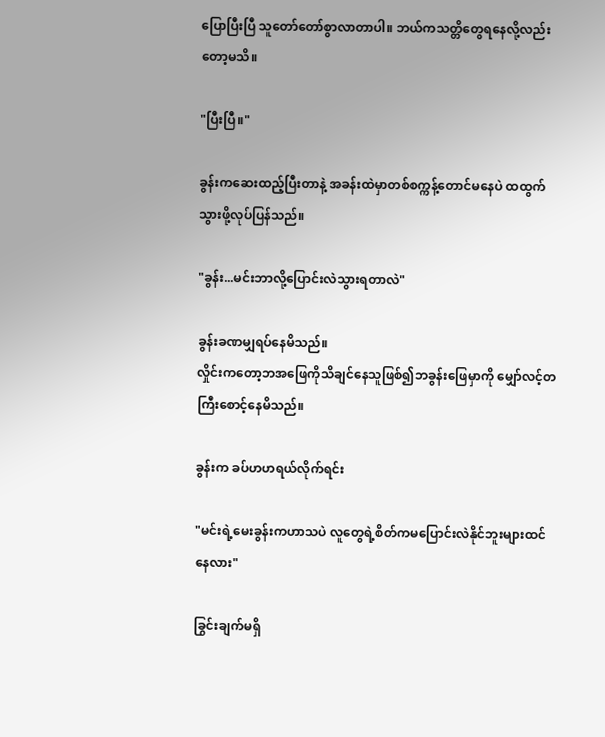ပြောပြီးပြီ သူတော်တော်စွာလာတာပါ။ ဘယ်ကသတ္တိတွေရနေလို့လည်းတော့မသိ။

"ပြီးပြီ။"

ခွန်းကဆေးထည့်ပြီးတာနဲ့ အခန်းထဲမှာတစ်စက္ကန့်တောင်မနေပဲ ထထွက်သွားဖို့လုပ်ပြန်သည်။

"ခွန်း...မင်းဘာလို့ပြောင်းလဲသွားရတာလဲ"

ခွန်းခဏမျှရပ်နေမိသည်။
လှိုင်းကတော့ဘအဖြေကိုသိချင်နေသူဖြစ်၍ဘခွန်းဖြေမှာကို မျှော်လင့်တကြီးစောင့်နေမိသည်။

ခွန်းက ခပ်ဟဟရယ်လိုက်ရင်း

"မင်းရဲ့မေးခွန်းကဟာသပဲ လူတွေရဲ့စိတ်ကမပြောင်းလဲနိုင်ဘူးများထင်နေလား"

ခြွင်းချက်မရှိ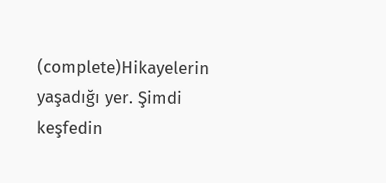(complete)Hikayelerin yaşadığı yer. Şimdi keşfedin